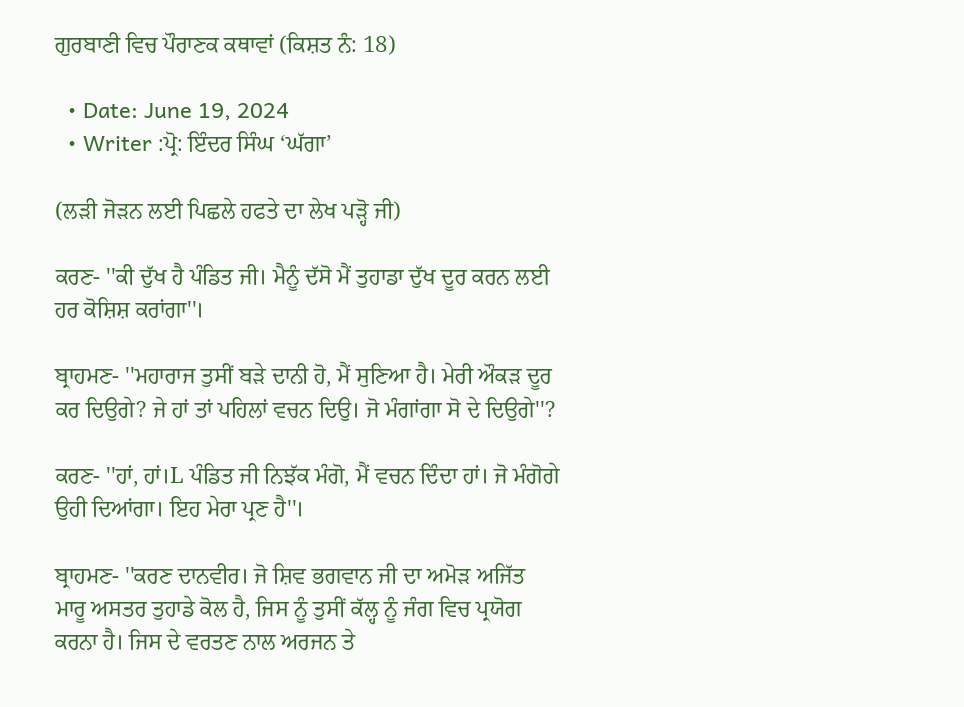ਗੁਰਬਾਣੀ ਵਿਚ ਪੌਰਾਣਕ ਕਥਾਵਾਂ (ਕਿਸ਼ਤ ਨੰ: 18)

  • Date: June 19, 2024
  • Writer :ਪ੍ਰੋ: ਇੰਦਰ ਸਿੰਘ ‘ਘੱਗਾ’

(ਲੜੀ ਜੋੜਨ ਲਈ ਪਿਛਲੇ ਹਫਤੇ ਦਾ ਲੇਖ ਪੜ੍ਹੋ ਜੀ)

ਕਰਣ- ''ਕੀ ਦੁੱਖ ਹੈ ਪੰਡਿਤ ਜੀ। ਮੈਨੂੰ ਦੱਸੋ ਮੈਂ ਤੁਹਾਡਾ ਦੁੱਖ ਦੂਰ ਕਰਨ ਲਈ ਹਰ ਕੋਸ਼ਿਸ਼ ਕਰਾਂਗਾ''।

ਬ੍ਰਾਹਮਣ- ''ਮਹਾਰਾਜ ਤੁਸੀਂ ਬੜੇ ਦਾਨੀ ਹੋ, ਮੈਂ ਸੁਣਿਆ ਹੈ। ਮੇਰੀ ਔਕੜ ਦੂਰ ਕਰ ਦਿਉਗੇ? ਜੇ ਹਾਂ ਤਾਂ ਪਹਿਲਾਂ ਵਚਨ ਦਿਉ। ਜੋ ਮੰਗਾਂਗਾ ਸੋ ਦੇ ਦਿਉਗੇ''?

ਕਰਣ- ''ਹਾਂ, ਹਾਂ।L ਪੰਡਿਤ ਜੀ ਨਿਝੱਕ ਮੰਗੋ, ਮੈਂ ਵਚਨ ਦਿੰਦਾ ਹਾਂ। ਜੋ ਮੰਗੋਗੇ ਉਹੀ ਦਿਆਂਗਾ। ਇਹ ਮੇਰਾ ਪ੍ਰਣ ਹੈ''।

ਬ੍ਰਾਹਮਣ- ''ਕਰਣ ਦਾਨਵੀਰ। ਜੋ ਸ਼ਿਵ ਭਗਵਾਨ ਜੀ ਦਾ ਅਮੋੜ ਅਜਿੱਤ ਮਾਰੂ ਅਸਤਰ ਤੁਹਾਡੇ ਕੋਲ ਹੈ, ਜਿਸ ਨੂੰ ਤੁਸੀਂ ਕੱਲ੍ਹ ਨੂੰ ਜੰਗ ਵਿਚ ਪ੍ਰਯੋਗ ਕਰਨਾ ਹੈ। ਜਿਸ ਦੇ ਵਰਤਣ ਨਾਲ ਅਰਜਨ ਤੇ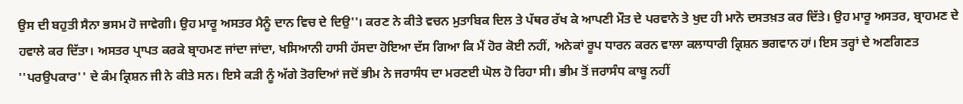ਉਸ ਦੀ ਬਹੁਤੀ ਸੈਨਾ ਭਸਮ ਹੋ ਜਾਵੇਗੀ। ਉਹ ਮਾਰੂ ਅਸਤਰ ਮੈਨੂੰ ਦਾਨ ਵਿਚ ਦੇ ਦਿਉ''। ਕਰਣ ਨੇ ਕੀਤੇ ਵਚਨ ਮੁਤਾਬਿਕ ਦਿਲ ਤੇ ਪੱਥਰ ਰੱਖ ਕੇ ਆਪਣੀ ਮੌਤ ਦੇ ਪਰਵਾਨੇ ਤੇ ਖੁਦ ਹੀ ਮਾਨੋ ਦਸਤਖ਼ਤ ਕਰ ਦਿੱਤੇ। ਉਹ ਮਾਰੂ ਅਸਤਰ, ਬ੍ਰਾਹਮਣ ਦੇ ਹਵਾਲੇ ਕਰ ਦਿੱਤਾ। ਅਸਤਰ ਪ੍ਰਾਪਤ ਕਰਕੇ ਬ੍ਰਾਹਮਣ ਜਾਂਦਾ ਜਾਂਦਾ, ਖਸਿਆਨੀ ਹਾਸੀ ਹੱਸਦਾ ਹੋਇਆ ਦੱਸ ਗਿਆ ਕਿ ਮੈਂ ਹੋਰ ਕੋਈ ਨਹੀਂ, ਅਨੇਕਾਂ ਰੂਪ ਧਾਰਨ ਕਰਨ ਵਾਲਾ ਕਲਾਧਾਰੀ ਕ੍ਰਿਸ਼ਨ ਭਗਵਾਨ ਹਾਂ। ਇਸ ਤਰ੍ਹਾਂ ਦੇ ਅਣਗਿਣਤ ''ਪਰਉਪਕਾਰ'' ਦੇ ਕੰਮ ਕ੍ਰਿਸ਼ਨ ਜੀ ਨੇ ਕੀਤੇ ਸਨ। ਇਸੇ ਕੜੀ ਨੂੰ ਅੱਗੇ ਤੋਰਦਿਆਂ ਜਦੋਂ ਭੀਮ ਨੇ ਜਰਾਸੰਧ ਦਾ ਮਰਣਈ ਘੋਲ ਹੋ ਰਿਹਾ ਸੀ। ਭੀਮ ਤੋਂ ਜਰਾਸੰਧ ਕਾਬੂ ਨਹੀਂ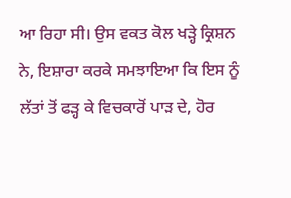ਆ ਰਿਹਾ ਸੀ। ਉਸ ਵਕਤ ਕੋਲ ਖੜ੍ਹੇ ਕ੍ਰਿਸ਼ਨ ਨੇ, ਇਸ਼ਾਰਾ ਕਰਕੇ ਸਮਝਾਇਆ ਕਿ ਇਸ ਨੂੰ ਲੱਤਾਂ ਤੋਂ ਫੜ੍ਹ ਕੇ ਵਿਚਕਾਰੋਂ ਪਾੜ ਦੇ, ਹੋਰ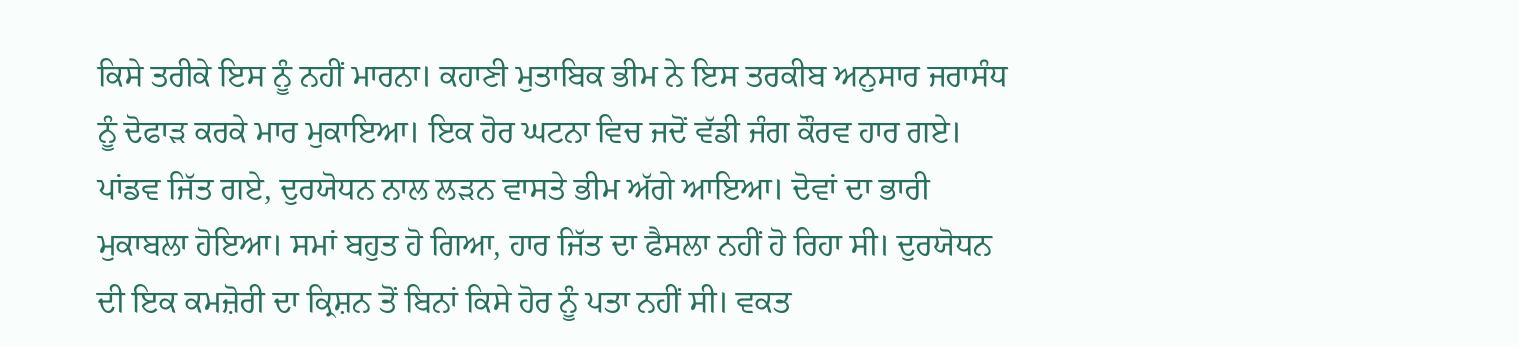ਕਿਸੇ ਤਰੀਕੇ ਇਸ ਨੂੰ ਨਹੀਂ ਮਾਰਨਾ। ਕਹਾਣੀ ਮੁਤਾਬਿਕ ਭੀਮ ਨੇ ਇਸ ਤਰਕੀਬ ਅਨੁਸਾਰ ਜਰਾਸੰਧ ਨੂੰ ਦੋਫਾੜ ਕਰਕੇ ਮਾਰ ਮੁਕਾਇਆ। ਇਕ ਹੋਰ ਘਟਨਾ ਵਿਚ ਜਦੋਂ ਵੱਡੀ ਜੰਗ ਕੌਰਵ ਹਾਰ ਗਏ। ਪਾਂਡਵ ਜਿੱਤ ਗਏ, ਦੁਰਯੋਧਨ ਨਾਲ ਲੜਨ ਵਾਸਤੇ ਭੀਮ ਅੱਗੇ ਆਇਆ। ਦੋਵਾਂ ਦਾ ਭਾਰੀ ਮੁਕਾਬਲਾ ਹੋਇਆ। ਸਮਾਂ ਬਹੁਤ ਹੋ ਗਿਆ, ਹਾਰ ਜਿੱਤ ਦਾ ਫੈਸਲਾ ਨਹੀਂ ਹੋ ਰਿਹਾ ਸੀ। ਦੁਰਯੋਧਨ ਦੀ ਇਕ ਕਮਜ਼ੋਰੀ ਦਾ ਕ੍ਰਿਸ਼ਨ ਤੋਂ ਬਿਨਾਂ ਕਿਸੇ ਹੋਰ ਨੂੰ ਪਤਾ ਨਹੀਂ ਸੀ। ਵਕਤ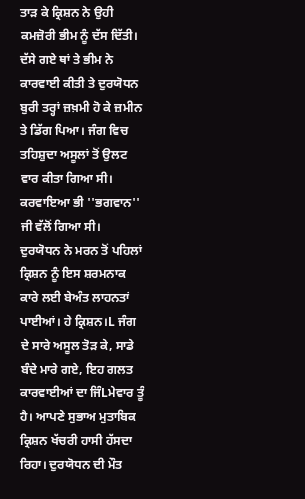ਤਾੜ ਕੇ ਕ੍ਰਿਸ਼ਨ ਨੇ ਉਹੀ ਕਮਜ਼ੋਰੀ ਭੀਮ ਨੂੰ ਦੱਸ ਦਿੱਤੀ। ਦੱਸੇ ਗਏ ਥਾਂ ਤੇ ਭੀਮ ਨੇ ਕਾਰਵਾਈ ਕੀਤੀ ਤੇ ਦੁਰਯੋਧਨ ਬੁਰੀ ਤਰ੍ਹਾਂ ਜ਼ਖ਼ਮੀ ਹੋ ਕੇ ਜ਼ਮੀਨ ਤੇ ਡਿੱਗ ਪਿਆ। ਜੰਗ ਵਿਚ ਤਹਿਸ਼ੁਦਾ ਅਸੂਲਾਂ ਤੋਂ ਉਲਟ ਵਾਰ ਕੀਤਾ ਗਿਆ ਸੀ। ਕਰਵਾਇਆ ਭੀ ''ਭਗਵਾਨ'' ਜੀ ਵੱਲੋਂ ਗਿਆ ਸੀ। ਦੁਰਯੋਧਨ ਨੇ ਮਰਨ ਤੋਂ ਪਹਿਲਾਂ ਕ੍ਰਿਸ਼ਨ ਨੂੰ ਇਸ ਸ਼ਰਮਨਾਕ ਕਾਰੇ ਲਈ ਬੇਅੰਤ ਲਾਹਨਤਾਂ ਪਾਈਆਂ। ਹੇ ਕ੍ਰਿਸ਼ਨ।L ਜੰਗ ਦੇ ਸਾਰੇ ਅਸੂਲ ਤੋੜ ਕੇ, ਸਾਡੇ ਬੰਦੇ ਮਾਰੇ ਗਏ, ਇਹ ਗਲਤ ਕਾਰਵਾਈਆਂ ਦਾ ਜਿੰLਮੇਵਾਰ ਤੂੰ ਹੈ। ਆਪਣੇ ਸੁਭਾਅ ਮੁਤਾਬਿਕ ਕ੍ਰਿਸ਼ਨ ਖੱਚਰੀ ਹਾਸੀ ਹੱਸਦਾ ਰਿਹਾ। ਦੁਰਯੋਧਨ ਦੀ ਮੌਤ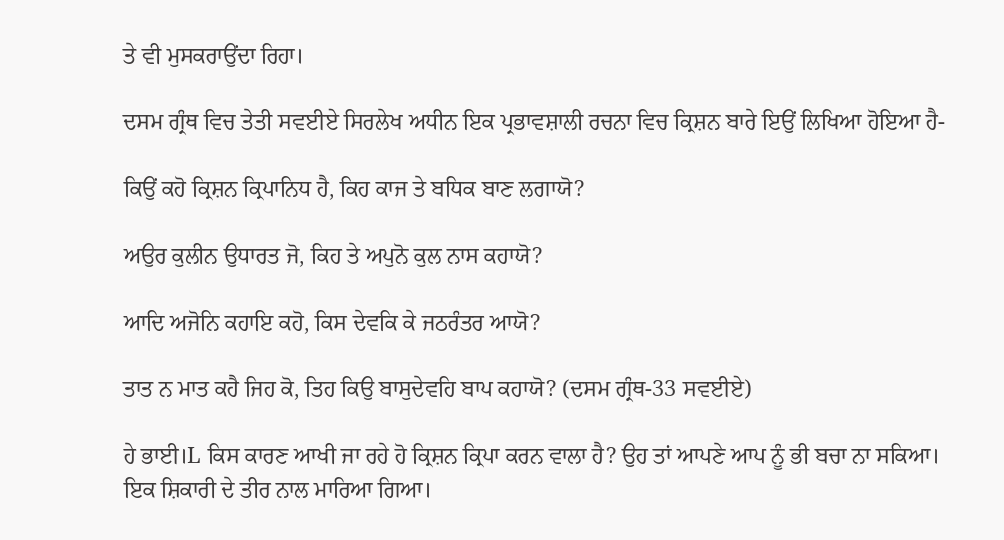ਤੇ ਵੀ ਮੁਸਕਰਾਉਂਦਾ ਰਿਹਾ।

ਦਸਮ ਗ੍ਰੰਥ ਵਿਚ ਤੇਤੀ ਸਵਈਏ ਸਿਰਲੇਖ ਅਧੀਨ ਇਕ ਪ੍ਰਭਾਵਸ਼ਾਲੀ ਰਚਨਾ ਵਿਚ ਕ੍ਰਿਸ਼ਨ ਬਾਰੇ ਇਉਂ ਲਿਖਿਆ ਹੋਇਆ ਹੈ-

ਕਿਉਂ ਕਹੋ ਕ੍ਰਿਸ਼ਨ ਕ੍ਰਿਪਾਨਿਧ ਹੈ, ਕਿਹ ਕਾਜ ਤੇ ਬਧਿਕ ਬਾਣ ਲਗਾਯੋ?

ਅਉਰ ਕੁਲੀਨ ਉਧਾਰਤ ਜੋ, ਕਿਹ ਤੇ ਅਪੁਨੋ ਕੁਲ ਨਾਸ ਕਹਾਯੋ?

ਆਦਿ ਅਜੋਨਿ ਕਹਾਇ ਕਹੋ, ਕਿਸ ਦੇਵਕਿ ਕੇ ਜਠਰੰਤਰ ਆਯੋ?

ਤਾਤ ਨ ਮਾਤ ਕਹੈ ਜਿਹ ਕੋ, ਤਿਹ ਕਿਉ ਬਾਸੁਦੇਵਹਿ ਬਾਪ ਕਹਾਯੋ? (ਦਸਮ ਗ੍ਰੰਥ-33 ਸਵਈਏ)

ਹੇ ਭਾਈ।L ਕਿਸ ਕਾਰਣ ਆਖੀ ਜਾ ਰਹੇ ਹੋ ਕ੍ਰਿਸ਼ਨ ਕ੍ਰਿਪਾ ਕਰਨ ਵਾਲਾ ਹੈ? ਉਹ ਤਾਂ ਆਪਣੇ ਆਪ ਨੂੰ ਭੀ ਬਚਾ ਨਾ ਸਕਿਆ। ਇਕ ਸ਼ਿਕਾਰੀ ਦੇ ਤੀਰ ਨਾਲ ਮਾਰਿਆ ਗਿਆ।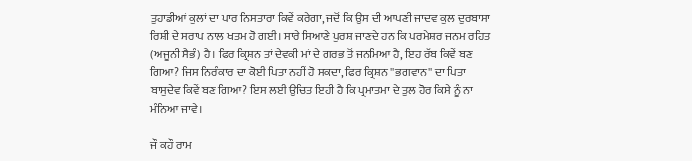ਤੁਹਾਡੀਆਂ ਕੁਲਾਂ ਦਾ ਪਾਰ ਨਿਸਤਾਰਾ ਕਿਵੇਂ ਕਰੇਗਾ, ਜਦੋਂ ਕਿ ਉਸ ਦੀ ਆਪਣੀ ਜਾਦਵ ਕੁਲ ਦੁਰਬਾਸਾ ਰਿਸ਼ੀ ਦੇ ਸਰਾਪ ਨਾਲ ਖਤਮ ਹੋ ਗਈ। ਸਾਰੇ ਸਿਆਣੇ ਪੁਰਸ਼ ਜਾਣਦੇ ਹਨ ਕਿ ਪਰਮੇਸ਼ਰ ਜਨਮ ਰਹਿਤ (ਅਜੂਨੀ ਸੈਭੰ) ਹੈ। ਫਿਰ ਕ੍ਰਿਸ਼ਨ ਤਾਂ ਦੇਵਕੀ ਮਾਂ ਦੇ ਗਰਭ ਤੋਂ ਜਨਮਿਆ ਹੈ, ਇਹ ਰੱਬ ਕਿਵੇਂ ਬਣ ਗਿਆ? ਜਿਸ ਨਿਰੰਕਾਰ ਦਾ ਕੋਈ ਪਿਤਾ ਨਹੀਂ ਹੋ ਸਕਦਾ, ਫਿਰ ਕ੍ਰਿਸ਼ਨ ''ਭਗਵਾਨ'' ਦਾ ਪਿਤਾ ਬਾਸੁਦੇਵ ਕਿਵੇਂ ਬਣ ਗਿਆ? ਇਸ ਲਈ ਉਚਿਤ ਇਹੀ ਹੈ ਕਿ ਪ੍ਰਮਾਤਮਾ ਦੇ ਤੁਲ ਹੋਰ ਕਿਸੇ ਨੂੰ ਨਾ ਮੰਨਿਆ ਜਾਵੇ।

ਜੌ ਕਹੌ ਰਾਮ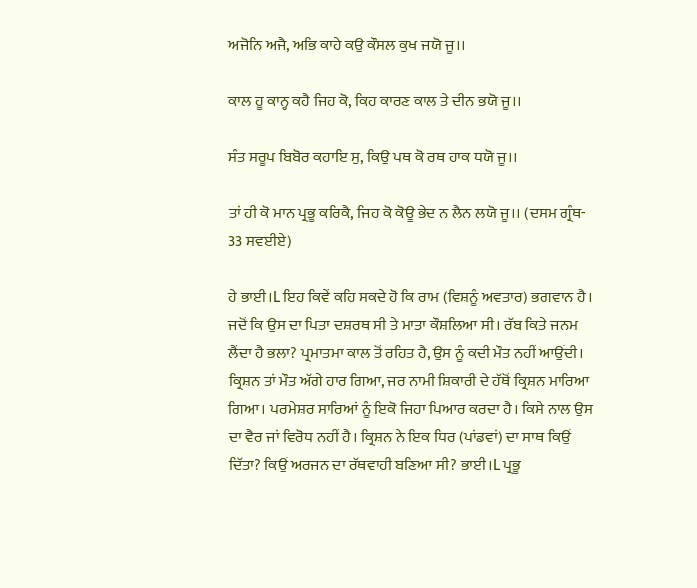ਅਜੋਨਿ ਅਜੈ, ਅਭਿ ਕਾਹੇ ਕਉ ਕੌਸਲ ਕੁਖ ਜਯੋ ਜੂ।।

ਕਾਲ ਹੂ ਕਾਨ੍ਹ ਕਹੈ ਜਿਹ ਕੋ, ਕਿਹ ਕਾਰਣ ਕਾਲ ਤੇ ਦੀਨ ਭਯੋ ਜੂ।।

ਸੰਤ ਸਰੂਪ ਬਿਬੋਰ ਕਹਾਇ ਸੁ, ਕਿਉ ਪਥ ਕੋ ਰਥ ਹਾਕ ਧਯੋ ਜੂ।।

ਤਾਂ ਹੀ ਕੋ ਮਾਨ ਪ੍ਰਭੂ ਕਰਿਕੈ, ਜਿਹ ਕੋ ਕੋਊ ਭੇਦ ਨ ਲੈਨ ਲਯੋ ਜੂ।। (ਦਸਮ ਗ੍ਰੰਥ- 33 ਸਵਈਏ)

ਹੇ ਭਾਈ।L ਇਹ ਕਿਵੇਂ ਕਹਿ ਸਕਦੇ ਹੋ ਕਿ ਰਾਮ (ਵਿਸ਼ਨੂੰ ਅਵਤਾਰ) ਭਗਵਾਨ ਹੈ। ਜਦੋਂ ਕਿ ਉਸ ਦਾ ਪਿਤਾ ਦਸ਼ਰਥ ਸੀ ਤੇ ਮਾਤਾ ਕੌਸ਼ਲਿਆ ਸੀ। ਰੱਬ ਕਿਤੇ ਜਨਮ ਲੈਂਦਾ ਹੈ ਭਲਾ? ਪ੍ਰਮਾਤਮਾ ਕਾਲ ਤੋਂ ਰਹਿਤ ਹੈ, ਉਸ ਨੂੰ ਕਦੀ ਮੌਤ ਨਹੀਂ ਆਉਂਦੀ। ਕ੍ਰਿਸ਼ਨ ਤਾਂ ਮੌਤ ਅੱਗੇ ਹਾਰ ਗਿਆ, ਜਰ ਨਾਮੀ ਸ਼ਿਕਾਰੀ ਦੇ ਹੱਥੋਂ ਕ੍ਰਿਸ਼ਨ ਮਾਰਿਆ ਗਿਆ। ਪਰਮੇਸ਼ਰ ਸਾਰਿਆਂ ਨੂੰ ਇਕੋ ਜਿਹਾ ਪਿਆਰ ਕਰਦਾ ਹੈ। ਕਿਸੇ ਨਾਲ ਉਸ ਦਾ ਵੈਰ ਜਾਂ ਵਿਰੋਧ ਨਹੀਂ ਹੈ। ਕ੍ਰਿਸ਼ਨ ਨੇ ਇਕ ਧਿਰ (ਪਾਂਡਵਾਂ) ਦਾ ਸਾਥ ਕਿਉਂ ਦਿੱਤਾ? ਕਿਉਂ ਅਰਜਨ ਦਾ ਰੱਥਵਾਹੀ ਬਣਿਆ ਸੀ? ਭਾਈ।L ਪ੍ਰਭੂ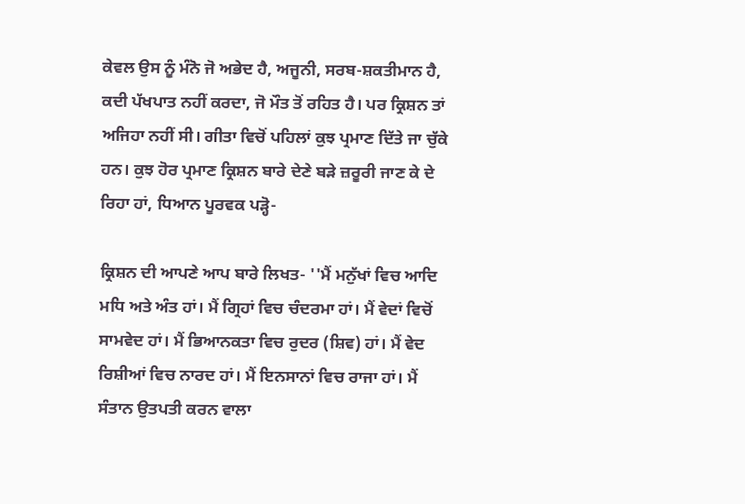ਕੇਵਲ ਉਸ ਨੂੰ ਮੰਨੋ ਜੋ ਅਭੇਦ ਹੈ, ਅਜੂਨੀ, ਸਰਬ-ਸ਼ਕਤੀਮਾਨ ਹੈ, ਕਦੀ ਪੱਖਪਾਤ ਨਹੀਂ ਕਰਦਾ, ਜੋ ਮੌਤ ਤੋਂ ਰਹਿਤ ਹੈ। ਪਰ ਕ੍ਰਿਸ਼ਨ ਤਾਂ ਅਜਿਹਾ ਨਹੀਂ ਸੀ। ਗੀਤਾ ਵਿਚੋਂ ਪਹਿਲਾਂ ਕੁਝ ਪ੍ਰਮਾਣ ਦਿੱਤੇ ਜਾ ਚੁੱਕੇ ਹਨ। ਕੁਝ ਹੋਰ ਪ੍ਰਮਾਣ ਕ੍ਰਿਸ਼ਨ ਬਾਰੇ ਦੇਣੇ ਬੜੇ ਜ਼ਰੂਰੀ ਜਾਣ ਕੇ ਦੇ ਰਿਹਾ ਹਾਂ, ਧਿਆਨ ਪੂਰਵਕ ਪੜ੍ਹੋ-

ਕ੍ਰਿਸ਼ਨ ਦੀ ਆਪਣੇ ਆਪ ਬਾਰੇ ਲਿਖਤ- ''ਮੈਂ ਮਨੁੱਖਾਂ ਵਿਚ ਆਦਿ ਮਧਿ ਅਤੇ ਅੰਤ ਹਾਂ। ਮੈਂ ਗ੍ਰਿਹਾਂ ਵਿਚ ਚੰਦਰਮਾ ਹਾਂ। ਮੈਂ ਵੇਦਾਂ ਵਿਚੋਂ ਸਾਮਵੇਦ ਹਾਂ। ਮੈਂ ਭਿਆਨਕਤਾ ਵਿਚ ਰੁਦਰ (ਸ਼ਿਵ) ਹਾਂ। ਮੈਂ ਵੇਦ ਰਿਸ਼ੀਆਂ ਵਿਚ ਨਾਰਦ ਹਾਂ। ਮੈਂ ਇਨਸਾਨਾਂ ਵਿਚ ਰਾਜਾ ਹਾਂ। ਮੈਂ ਸੰਤਾਨ ਉਤਪਤੀ ਕਰਨ ਵਾਲਾ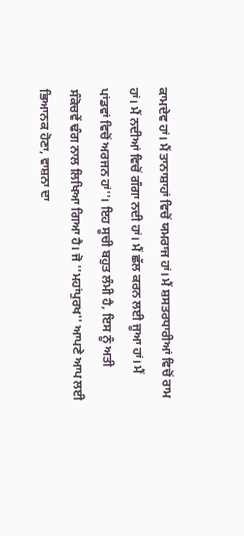ਕਾਮਦੇਵ ਹਾਂ। ਮੈਂ ਤਾਨਾਸ਼ਾਹਾਂ ਵਿਚੋਂ ਯਮਰਾਜ ਹਾਂ। ਮੈਂ ਸ਼ਸਤਰਧਾਰੀਆਂ ਵਿਚੋਂ ਰਾਮ ਹਾਂ। ਮੈਂ ਨਦੀਆਂ ਵਿਚੋਂ ਗੰਗਾ ਨਦੀ ਹਾਂ। ਮੈਂ ਛੱਲ ਕਰਨ ਲਈ ਜੂਆ ਹਾਂ। ਮੈਂ ਪਾਂਡਵਾਂ ਵਿਚੋਂ ਅਰਜਨ ਹਾਂ''। ਇਹ ਸੂਚੀ ਬਹੁਤ ਲੰਮੀ ਹੈ, ਇਸ ਨੂੰ ਅਤੀ ਸੰਕੋਚਵੇਂ ਢੰਗ ਨਾਲ ਲਿਖਿਆ ਗਿਆ ਹੈ। ਜੋ ''ਮਹਾਂਪੁਰਖ'' ਆਪਣੇ ਆਪ ਲਈ ਭਿਆਨਕ ਹੋਣਾ, ਵਾਸ਼ਨਾ ਦਾ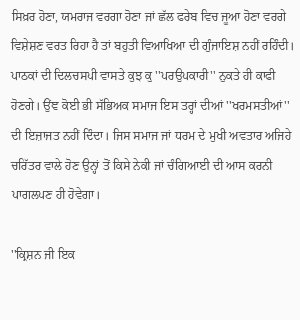ਸਿਖ਼ਰ ਹੋਣਾ, ਯਮਰਾਜ ਵਰਗਾ ਹੋਣਾ ਜਾਂ ਛੱਲ ਫਰੇਬ ਵਿਚ ਜੂਆ ਹੋਣਾ ਵਰਗੇ ਵਿਸ਼ੇਸ਼ਣ ਵਰਤ ਰਿਹਾ ਹੈ ਤਾਂ ਬਹੁਤੀ ਵਿਆਖਿਆ ਦੀ ਗੁੰਜਾਇਸ਼ ਨਹੀਂ ਰਹਿੰਦੀ। ਪਾਠਕਾਂ ਦੀ ਦਿਲਚਸਪੀ ਵਾਸਤੇ ਕੁਝ ਕੁ ''ਪਰਉਪਕਾਰੀ'' ਨੁਕਤੇ ਹੀ ਕਾਫੀ ਹੋਣਗੇ। ਉਂਞ ਕੋਈ ਭੀ ਸੱਭਿਅਕ ਸਮਾਜ ਇਸ ਤਰ੍ਹਾਂ ਦੀਆਂ ''ਖਰਮਸਤੀਆਂ'' ਦੀ ਇਜ਼ਾਜਤ ਨਹੀਂ ਦਿੰਦਾ। ਜਿਸ ਸਮਾਜ ਜਾਂ ਧਰਮ ਦੇ ਮੁਖੀ ਅਵਤਾਰ ਅਜਿਹੇ ਚਰਿੱਤਰ ਵਾਲੇ ਹੋਣ ਉਨ੍ਹਾਂ ਤੋਂ ਕਿਸੇ ਨੇਕੀ ਜਾਂ ਚੰਗਿਆਈ ਦੀ ਆਸ ਕਰਨੀ ਪਾਗਲਪਣ ਹੀ ਹੋਵੇਗਾ।

''ਕ੍ਰਿਸ਼ਨ ਜੀ ਇਕ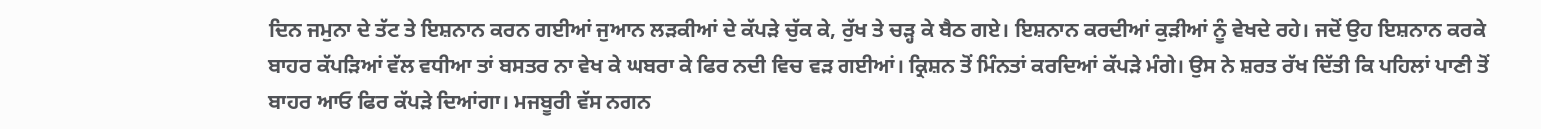ਦਿਨ ਜਮੁਨਾ ਦੇ ਤੱਟ ਤੇ ਇਸ਼ਨਾਨ ਕਰਨ ਗਈਆਂ ਜੁਆਨ ਲੜਕੀਆਂ ਦੇ ਕੱਪੜੇ ਚੁੱਕ ਕੇ, ਰੁੱਖ ਤੇ ਚੜ੍ਹ ਕੇ ਬੈਠ ਗਏ। ਇਸ਼ਨਾਨ ਕਰਦੀਆਂ ਕੁੜੀਆਂ ਨੂੰ ਵੇਖਦੇ ਰਹੇ। ਜਦੋਂ ਉਹ ਇਸ਼ਨਾਨ ਕਰਕੇ ਬਾਹਰ ਕੱਪੜਿਆਂ ਵੱਲ ਵਧੀਆ ਤਾਂ ਬਸਤਰ ਨਾ ਵੇਖ ਕੇ ਘਬਰਾ ਕੇ ਫਿਰ ਨਦੀ ਵਿਚ ਵੜ ਗਈਆਂ। ਕ੍ਰਿਸ਼ਨ ਤੋਂ ਮਿੰਨਤਾਂ ਕਰਦਿਆਂ ਕੱਪੜੇ ਮੰਗੇ। ਉਸ ਨੇ ਸ਼ਰਤ ਰੱਖ ਦਿੱਤੀ ਕਿ ਪਹਿਲਾਂ ਪਾਣੀ ਤੋਂ ਬਾਹਰ ਆਓ ਫਿਰ ਕੱਪੜੇ ਦਿਆਂਗਾ। ਮਜਬੂਰੀ ਵੱਸ ਨਗਨ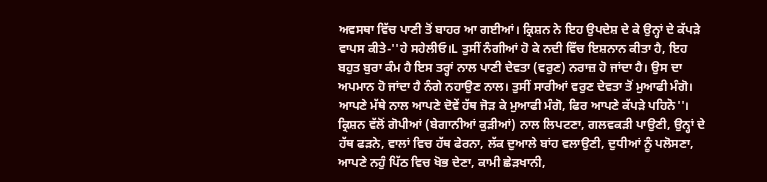ਅਵਸਥਾ ਵਿੱਚ ਪਾਣੀ ਤੋਂ ਬਾਹਰ ਆ ਗਈਆਂ। ਕ੍ਰਿਸ਼ਨ ਨੇ ਇਹ ਉਪਦੇਸ਼ ਦੇ ਕੇ ਉਨ੍ਹਾਂ ਦੇ ਕੱਪੜੇ ਵਾਪਸ ਕੀਤੇ-''ਹੇ ਸਹੇਲੀਓ।L ਤੁਸੀਂ ਨੰਗੀਆਂ ਹੋ ਕੇ ਨਦੀ ਵਿੱਚ ਇਸ਼ਨਾਨ ਕੀਤਾ ਹੈ, ਇਹ ਬਹੁਤ ਬੁਰਾ ਕੰਮ ਹੈ ਇਸ ਤਰ੍ਹਾਂ ਨਾਲ ਪਾਣੀ ਦੇਵਤਾ (ਵਰੁਣ) ਨਰਾਜ਼ ਹੋ ਜਾਂਦਾ ਹੈ। ਉਸ ਦਾ ਅਪਮਾਨ ਹੋ ਜਾਂਦਾ ਹੈ ਨੰਗੇ ਨਹਾਉਣ ਨਾਲ। ਤੁਸੀਂ ਸਾਰੀਆਂ ਵਰੁਣ ਦੇਵਤਾ ਤੋਂ ਮੁਆਫੀ ਮੰਗੋ। ਆਪਣੇ ਮੱਥੇ ਨਾਲ ਆਪਣੇ ਦੋਵੇਂ ਹੱਥ ਜੋੜ ਕੇ ਮੁਆਫੀ ਮੰਗੋ, ਫਿਰ ਆਪਣੇ ਕੱਪੜੇ ਪਹਿਨੋ''। ਕ੍ਰਿਸ਼ਨ ਵੱਲੋਂ ਗੋਪੀਆਂ (ਬੇਗਾਨੀਆਂ ਕੁੜੀਆਂ) ਨਾਲ ਲਿਪਟਣਾ, ਗਲਵਕੜੀ ਪਾਉਣੀ, ਉਨ੍ਹਾਂ ਦੇ ਹੱਥ ਫੜਨੇ, ਵਾਲਾਂ ਵਿਚ ਹੱਥ ਫੇਰਨਾ, ਲੱਕ ਦੁਆਲੇ ਬਾਂਹ ਵਲਾਉਣੀ, ਦੁਧੀਆਂ ਨੂੰ ਪਲੋਸਣਾ, ਆਪਣੇ ਨਹੁੰ ਪਿੱਠ ਵਿਚ ਖੋਭ ਦੇਣਾ, ਕਾਮੀ ਛੇੜਖਾਨੀ,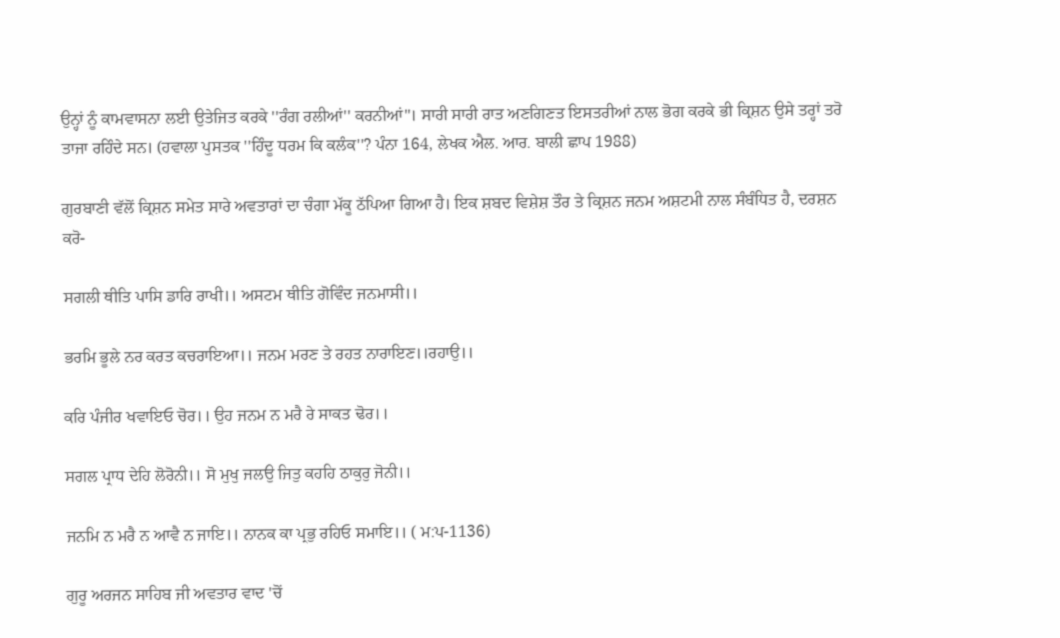ਉਨ੍ਹਾਂ ਨੂੰ ਕਾਮਵਾਸਨਾ ਲਈ ਉਤੇਜਿਤ ਕਰਕੇ ''ਰੰਗ ਰਲੀਆਂ'' ਕਰਨੀਆਂ''। ਸਾਰੀ ਸਾਰੀ ਰਾਤ ਅਣਗਿਣਤ ਇਸਤਰੀਆਂ ਨਾਲ ਭੋਗ ਕਰਕੇ ਭੀ ਕ੍ਰਿਸ਼ਨ ਉਸੇ ਤਰ੍ਹਾਂ ਤਰੋ ਤਾਜਾ ਰਹਿੰਦੇ ਸਨ। (ਹਵਾਲਾ ਪੁਸਤਕ ''ਹਿੰਦੂ ਧਰਮ ਕਿ ਕਲੰਕ''? ਪੰਨਾ 164, ਲੇਖਕ ਐਲ. ਆਰ. ਬਾਲੀ ਛਾਪ 1988)

ਗੁਰਬਾਣੀ ਵੱਲੋਂ ਕ੍ਰਿਸ਼ਨ ਸਮੇਤ ਸਾਰੇ ਅਵਤਾਰਾਂ ਦਾ ਚੰਗਾ ਮੱਕੂ ਠੱਪਿਆ ਗਿਆ ਹੈ। ਇਕ ਸ਼ਬਦ ਵਿਸ਼ੇਸ਼ ਤੌਰ ਤੇ ਕ੍ਰਿਸ਼ਨ ਜਨਮ ਅਸ਼ਟਮੀ ਨਾਲ ਸੰਬੰਧਿਤ ਹੈ, ਦਰਸ਼ਨ ਕਰੋ-

ਸਗਲੀ ਥੀਤਿ ਪਾਸਿ ਡਾਰਿ ਰਾਖੀ।। ਅਸਟਮ ਥੀਤਿ ਗੋਵਿੰਦ ਜਨਮਾਸੀ।।

ਭਰਮਿ ਭੂਲੇ ਨਰ ਕਰਤ ਕਚਰਾਇਆ।। ਜਨਮ ਮਰਣ ਤੇ ਰਹਤ ਨਾਰਾਇਣ।।ਰਹਾਉ।।

ਕਰਿ ਪੰਜੀਰ ਖਵਾਇਓ ਚੋਰ।। ਉਹ ਜਨਮ ਨ ਮਰੈ ਰੇ ਸਾਕਤ ਢੋਰ।।

ਸਗਲ ਪ੍ਰਾਧ ਦੇਹਿ ਲੋਰੋਨੀ।। ਸੋ ਮੁਖੁ ਜਲਉ ਜਿਤੁ ਕਹਹਿ ਠਾਕੁਰੁ ਜੋਨੀ।।

ਜਨਮਿ ਨ ਮਰੈ ਨ ਆਵੈ ਨ ਜਾਇ।। ਨਾਨਕ ਕਾ ਪ੍ਰਭੁ ਰਹਿਓ ਸਮਾਇ।। ( ਮ:ਪ-1136)

ਗੁਰੂ ਅਰਜਨ ਸਾਹਿਬ ਜੀ ਅਵਤਾਰ ਵਾਦ 'ਚੋਂ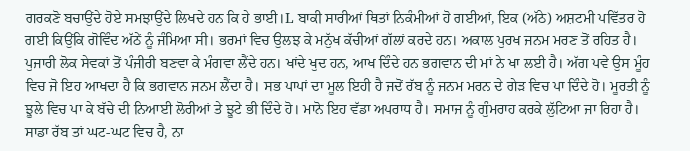ਗਰਕਣੋ ਬਚਾਉਂਦੇ ਹੋਏ ਸਮਝਾਉਂਦੇ ਲਿਖਦੇ ਹਨ ਕਿ ਹੇ ਭਾਈ।L ਬਾਕੀ ਸਾਰੀਆਂ ਥਿਤਾਂ ਨਿਕੰਮੀਆਂ ਹੋ ਗਈਆਂ, ਇਕ (ਅੱਠੇ) ਅਸ਼ਟਮੀ ਪਵਿੱਤਰ ਹੋ ਗਈ ਕਿਉਂਕਿ ਗੋਵਿੰਦ ਅੱਠੇਂ ਨੂੰ ਜੰਮਿਆ ਸੀ। ਭਰਮਾਂ ਵਿਚ ਉਲਝ ਕੇ ਮਨੁੱਖ ਕੱਚੀਆਂ ਗੱਲਾਂ ਕਰਦੇ ਹਨ। ਅਕਾਲ ਪੁਰਖ ਜਨਮ ਮਰਣ ਤੋਂ ਰਹਿਤ ਹੈ। ਪੁਜਾਰੀ ਲੋਕ ਸੇਵਕਾਂ ਤੋਂ ਪੰਜੀਰੀ ਬਣਵਾ ਕੇ ਮੰਗਵਾ ਲੈਂਦੇ ਹਨ। ਖਾਂਦੇ ਖੁਦ ਹਨ, ਆਖ ਦਿੰਦੇ ਹਨ ਭਗਵਾਨ ਦੀ ਮਾਂ ਨੇ ਖਾ ਲਈ ਹੈ। ਅੱਗ ਪਵੇ ਉਸ ਮੂੰਹ ਵਿਚ ਜੋ ਇਹ ਆਖਦਾ ਹੈ ਕਿ ਭਗਵਾਨ ਜਨਮ ਲੈਂਦਾ ਹੈ। ਸਭ ਪਾਪਾਂ ਦਾ ਮੂਲ ਇਹੀ ਹੈ ਜਦੋਂ ਰੱਬ ਨੂੰ ਜਨਮ ਮਰਨ ਦੇ ਗੇੜ ਵਿਚ ਪਾ ਦਿੰਦੇ ਹੋ। ਮੂਰਤੀ ਨੂੰ ਝੂਲੇ ਵਿਚ ਪਾ ਕੇ ਬੱਚੇ ਦੀ ਨਿਆਈ ਲੋਰੀਆਂ ਤੇ ਝੂਟੇ ਭੀ ਦਿੰਦੇ ਹੋ। ਮਾਨੋ ਇਹ ਵੱਡਾ ਅਪਰਾਧ ਹੈ। ਸਮਾਜ ਨੂੰ ਗੁੰਮਰਾਹ ਕਰਕੇ ਲੁੱਟਿਆ ਜਾ ਰਿਹਾ ਹੈ। ਸਾਡਾ ਰੱਬ ਤਾਂ ਘਟ-ਘਟ ਵਿਚ ਹੈ, ਨਾ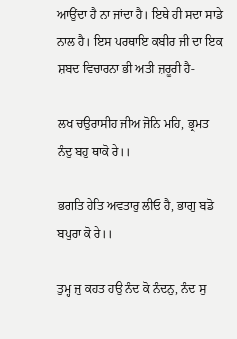ਆਉਂਦਾ ਹੈ ਨਾ ਜਾਂਦਾ ਹੈ। ਇਥੇ ਹੀ ਸਦਾ ਸਾਡੇ ਨਾਲ ਹੈ। ਇਸ ਪਰਥਾਇ ਕਬੀਰ ਜੀ ਦਾ ਇਕ ਸ਼ਬਦ ਵਿਚਾਰਨਾ ਭੀ ਅਤੀ ਜ਼ਰੂਰੀ ਹੈ-

ਲਖ ਚਉਰਾਸੀਹ ਜੀਅ ਜੋਨਿ ਮਹਿ, ਭ੍ਰਮਤ ਨੰਦੁ ਬਹੁ ਥਾਕੋ ਰੇ।।

ਭਗਤਿ ਹੇਤਿ ਅਵਤਾਰੁ ਲੀਓ ਹੈ, ਭਾਗੁ ਬਡੋ ਬਪੁਰਾ ਕੋ ਰੇ।।

ਤੁਮ੍ਹ ਜੁ ਕਹਤ ਹਉ ਨੰਦ ਕੋ ਨੰਦਨੁ, ਨੰਦ ਸੁ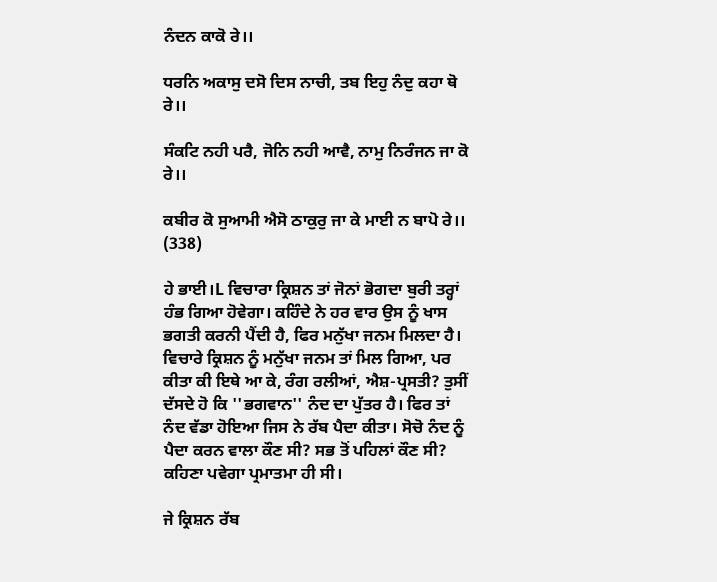ਨੰਦਨ ਕਾਕੋ ਰੇ।।

ਧਰਨਿ ਅਕਾਸੁ ਦਸੋ ਦਿਸ ਨਾਚੀ, ਤਬ ਇਹੁ ਨੰਦੁ ਕਹਾ ਥੋ ਰੇ।।

ਸੰਕਟਿ ਨਹੀ ਪਰੈ, ਜੋਨਿ ਨਹੀ ਆਵੈ, ਨਾਮੁ ਨਿਰੰਜਨ ਜਾ ਕੋ ਰੇ।।

ਕਬੀਰ ਕੋ ਸੁਆਮੀ ਐਸੋ ਠਾਕੁਰੁ ਜਾ ਕੇ ਮਾਈ ਨ ਬਾਪੋ ਰੇ।। (338)

ਹੇ ਭਾਈ।L ਵਿਚਾਰਾ ਕ੍ਰਿਸ਼ਨ ਤਾਂ ਜੋਨਾਂ ਭੋਗਦਾ ਬੁਰੀ ਤਰ੍ਹਾਂ ਹੰਭ ਗਿਆ ਹੋਵੇਗਾ। ਕਹਿੰਦੇ ਨੇ ਹਰ ਵਾਰ ਉਸ ਨੂੰ ਖਾਸ ਭਗਤੀ ਕਰਨੀ ਪੈਂਦੀ ਹੈ, ਫਿਰ ਮਨੁੱਖਾ ਜਨਮ ਮਿਲਦਾ ਹੈ। ਵਿਚਾਰੇ ਕ੍ਰਿਸ਼ਨ ਨੂੰ ਮਨੁੱਖਾ ਜਨਮ ਤਾਂ ਮਿਲ ਗਿਆ, ਪਰ ਕੀਤਾ ਕੀ ਇਥੇ ਆ ਕੇ, ਰੰਗ ਰਲੀਆਂ, ਐਸ਼-ਪ੍ਰਸਤੀ? ਤੁਸੀਂ ਦੱਸਦੇ ਹੋ ਕਿ ''ਭਗਵਾਨ'' ਨੰਦ ਦਾ ਪੁੱਤਰ ਹੈ। ਫਿਰ ਤਾਂ ਨੰਦ ਵੱਡਾ ਹੋਇਆ ਜਿਸ ਨੇ ਰੱਬ ਪੈਦਾ ਕੀਤਾ। ਸੋਚੋ ਨੰਦ ਨੂੰ ਪੈਦਾ ਕਰਨ ਵਾਲਾ ਕੌਣ ਸੀ? ਸਭ ਤੋਂ ਪਹਿਲਾਂ ਕੌਣ ਸੀ? ਕਹਿਣਾ ਪਵੇਗਾ ਪ੍ਰਮਾਤਮਾ ਹੀ ਸੀ।

ਜੇ ਕ੍ਰਿਸ਼ਨ ਰੱਬ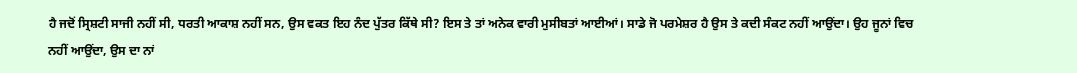ਹੈ ਜਦੋਂ ਸ੍ਰਿਸ਼ਟੀ ਸਾਜੀ ਨਹੀਂ ਸੀ, ਧਰਤੀ ਆਕਾਸ਼ ਨਹੀਂ ਸਨ, ਉਸ ਵਕਤ ਇਹ ਨੰਦ ਪੁੱਤਰ ਕਿੱਥੇ ਸੀ? ਇਸ ਤੇ ਤਾਂ ਅਨੇਕ ਵਾਰੀ ਮੁਸੀਬਤਾਂ ਆਈਆਂ। ਸਾਡੇ ਜੋ ਪਰਮੇਸ਼ਰ ਹੈ ਉਸ ਤੇ ਕਦੀ ਸੰਕਟ ਨਹੀਂ ਆਉਂਦਾ। ਉਹ ਜੂਨਾਂ ਵਿਚ ਨਹੀਂ ਆਉਂਦਾ, ਉਸ ਦਾ ਨਾਂ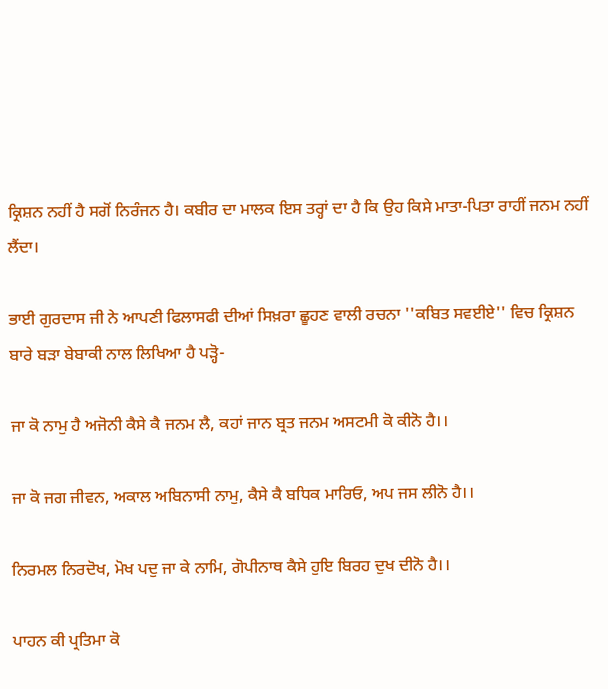ਕ੍ਰਿਸ਼ਨ ਨਹੀਂ ਹੈ ਸਗੋਂ ਨਿਰੰਜਨ ਹੈ। ਕਬੀਰ ਦਾ ਮਾਲਕ ਇਸ ਤਰ੍ਹਾਂ ਦਾ ਹੈ ਕਿ ਉਹ ਕਿਸੇ ਮਾਤਾ-ਪਿਤਾ ਰਾਹੀਂ ਜਨਮ ਨਹੀਂ ਲੈਂਦਾ।

ਭਾਈ ਗੁਰਦਾਸ ਜੀ ਨੇ ਆਪਣੀ ਫਿਲਾਸਫੀ ਦੀਆਂ ਸਿਖ਼ਰਾ ਛੂਹਣ ਵਾਲੀ ਰਚਨਾ ''ਕਬਿਤ ਸਵਈਏ'' ਵਿਚ ਕ੍ਰਿਸ਼ਨ ਬਾਰੇ ਬੜਾ ਬੇਬਾਕੀ ਨਾਲ ਲਿਖਿਆ ਹੈ ਪੜ੍ਹੋ-

ਜਾ ਕੋ ਨਾਮੁ ਹੈ ਅਜੋਨੀ ਕੈਸੇ ਕੈ ਜਨਮ ਲੈ, ਕਹਾਂ ਜਾਨ ਬ੍ਰਤ ਜਨਮ ਅਸਟਮੀ ਕੋ ਕੀਨੋ ਹੈ।।

ਜਾ ਕੋ ਜਗ ਜੀਵਨ, ਅਕਾਲ ਅਬਿਨਾਸੀ ਨਾਮੁ, ਕੈਸੇ ਕੈ ਬਧਿਕ ਮਾਰਿਓ, ਅਪ ਜਸ ਲੀਨੋ ਹੈ।।

ਨਿਰਮਲ ਨਿਰਦੋਖ, ਮੋਖ ਪਦੁ ਜਾ ਕੇ ਨਾਮਿ, ਗੋਪੀਨਾਥ ਕੈਸੇ ਹੁਇ ਬਿਰਹ ਦੁਖ ਦੀਨੋ ਹੈ।।

ਪਾਹਨ ਕੀ ਪ੍ਰਤਿਮਾ ਕੋ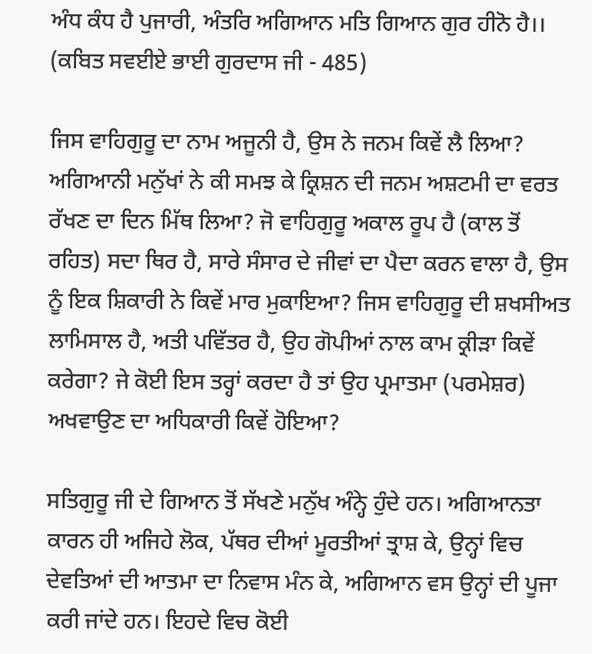ਅੰਧ ਕੰਧ ਹੈ ਪੁਜਾਰੀ, ਅੰਤਰਿ ਅਗਿਆਨ ਮਤਿ ਗਿਆਨ ਗੁਰ ਹੀਨੋ ਹੈ।।
(ਕਬਿਤ ਸਵਈਏ ਭਾਈ ਗੁਰਦਾਸ ਜੀ - 485)

ਜਿਸ ਵਾਹਿਗੁਰੂ ਦਾ ਨਾਮ ਅਜੂਨੀ ਹੈ, ਉਸ ਨੇ ਜਨਮ ਕਿਵੇਂ ਲੈ ਲਿਆ? ਅਗਿਆਨੀ ਮਨੁੱਖਾਂ ਨੇ ਕੀ ਸਮਝ ਕੇ ਕ੍ਰਿਸ਼ਨ ਦੀ ਜਨਮ ਅਸ਼ਟਮੀ ਦਾ ਵਰਤ ਰੱਖਣ ਦਾ ਦਿਨ ਮਿੱਥ ਲਿਆ? ਜੋ ਵਾਹਿਗੁਰੂ ਅਕਾਲ ਰੂਪ ਹੈ (ਕਾਲ ਤੋਂ ਰਹਿਤ) ਸਦਾ ਥਿਰ ਹੈ, ਸਾਰੇ ਸੰਸਾਰ ਦੇ ਜੀਵਾਂ ਦਾ ਪੈਦਾ ਕਰਨ ਵਾਲਾ ਹੈ, ਉਸ ਨੂੰ ਇਕ ਸ਼ਿਕਾਰੀ ਨੇ ਕਿਵੇਂ ਮਾਰ ਮੁਕਾਇਆ? ਜਿਸ ਵਾਹਿਗੁਰੂ ਦੀ ਸ਼ਖਸੀਅਤ ਲਾਮਿਸਾਲ ਹੈ, ਅਤੀ ਪਵਿੱਤਰ ਹੈ, ਉਹ ਗੋਪੀਆਂ ਨਾਲ ਕਾਮ ਕ੍ਰੀੜਾ ਕਿਵੇਂ ਕਰੇਗਾ? ਜੇ ਕੋਈ ਇਸ ਤਰ੍ਹਾਂ ਕਰਦਾ ਹੈ ਤਾਂ ਉਹ ਪ੍ਰਮਾਤਮਾ (ਪਰਮੇਸ਼ਰ) ਅਖਵਾਉਣ ਦਾ ਅਧਿਕਾਰੀ ਕਿਵੇਂ ਹੋਇਆ?

ਸਤਿਗੁਰੂ ਜੀ ਦੇ ਗਿਆਨ ਤੋਂ ਸੱਖਣੇ ਮਨੁੱਖ ਅੰਨ੍ਹੇ ਹੁੰਦੇ ਹਨ। ਅਗਿਆਨਤਾ ਕਾਰਨ ਹੀ ਅਜਿਹੇ ਲੋਕ, ਪੱਥਰ ਦੀਆਂ ਮੂਰਤੀਆਂ ਤ੍ਰਾਸ਼ ਕੇ, ਉਨ੍ਹਾਂ ਵਿਚ ਦੇਵਤਿਆਂ ਦੀ ਆਤਮਾ ਦਾ ਨਿਵਾਸ ਮੰਨ ਕੇ, ਅਗਿਆਨ ਵਸ ਉਨ੍ਹਾਂ ਦੀ ਪੂਜਾ ਕਰੀ ਜਾਂਦੇ ਹਨ। ਇਹਦੇ ਵਿਚ ਕੋਈ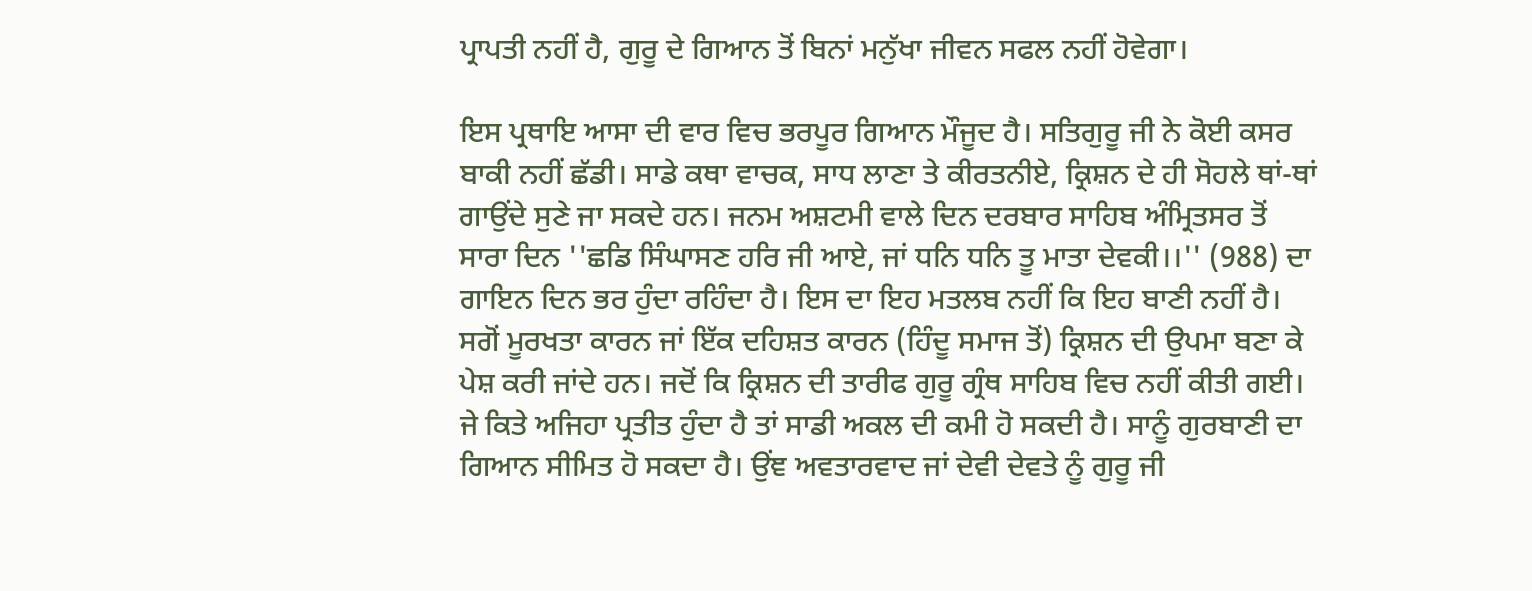ਪ੍ਰਾਪਤੀ ਨਹੀਂ ਹੈ, ਗੁਰੂ ਦੇ ਗਿਆਨ ਤੋਂ ਬਿਨਾਂ ਮਨੁੱਖਾ ਜੀਵਨ ਸਫਲ ਨਹੀਂ ਹੋਵੇਗਾ।

ਇਸ ਪ੍ਰਥਾਇ ਆਸਾ ਦੀ ਵਾਰ ਵਿਚ ਭਰਪੂਰ ਗਿਆਨ ਮੌਜੂਦ ਹੈ। ਸਤਿਗੁਰੂ ਜੀ ਨੇ ਕੋਈ ਕਸਰ ਬਾਕੀ ਨਹੀਂ ਛੱਡੀ। ਸਾਡੇ ਕਥਾ ਵਾਚਕ, ਸਾਧ ਲਾਣਾ ਤੇ ਕੀਰਤਨੀਏ, ਕ੍ਰਿਸ਼ਨ ਦੇ ਹੀ ਸੋਹਲੇ ਥਾਂ-ਥਾਂ ਗਾਉਂਦੇ ਸੁਣੇ ਜਾ ਸਕਦੇ ਹਨ। ਜਨਮ ਅਸ਼ਟਮੀ ਵਾਲੇ ਦਿਨ ਦਰਬਾਰ ਸਾਹਿਬ ਅੰਮ੍ਰਿਤਸਰ ਤੋਂ ਸਾਰਾ ਦਿਨ ''ਛਡਿ ਸਿੰਘਾਸਣ ਹਰਿ ਜੀ ਆਏ, ਜਾਂ ਧਨਿ ਧਨਿ ਤੂ ਮਾਤਾ ਦੇਵਕੀ।।'' (988) ਦਾ ਗਾਇਨ ਦਿਨ ਭਰ ਹੁੰਦਾ ਰਹਿੰਦਾ ਹੈ। ਇਸ ਦਾ ਇਹ ਮਤਲਬ ਨਹੀਂ ਕਿ ਇਹ ਬਾਣੀ ਨਹੀਂ ਹੈ। ਸਗੋਂ ਮੂਰਖਤਾ ਕਾਰਨ ਜਾਂ ਇੱਕ ਦਹਿਸ਼ਤ ਕਾਰਨ (ਹਿੰਦੂ ਸਮਾਜ ਤੋਂ) ਕ੍ਰਿਸ਼ਨ ਦੀ ਉਪਮਾ ਬਣਾ ਕੇ ਪੇਸ਼ ਕਰੀ ਜਾਂਦੇ ਹਨ। ਜਦੋਂ ਕਿ ਕ੍ਰਿਸ਼ਨ ਦੀ ਤਾਰੀਫ ਗੁਰੂ ਗ੍ਰੰਥ ਸਾਹਿਬ ਵਿਚ ਨਹੀਂ ਕੀਤੀ ਗਈ। ਜੇ ਕਿਤੇ ਅਜਿਹਾ ਪ੍ਰਤੀਤ ਹੁੰਦਾ ਹੈ ਤਾਂ ਸਾਡੀ ਅਕਲ ਦੀ ਕਮੀ ਹੋ ਸਕਦੀ ਹੈ। ਸਾਨੂੰ ਗੁਰਬਾਣੀ ਦਾ ਗਿਆਨ ਸੀਮਿਤ ਹੋ ਸਕਦਾ ਹੈ। ਉਂਞ ਅਵਤਾਰਵਾਦ ਜਾਂ ਦੇਵੀ ਦੇਵਤੇ ਨੂੰ ਗੁਰੂ ਜੀ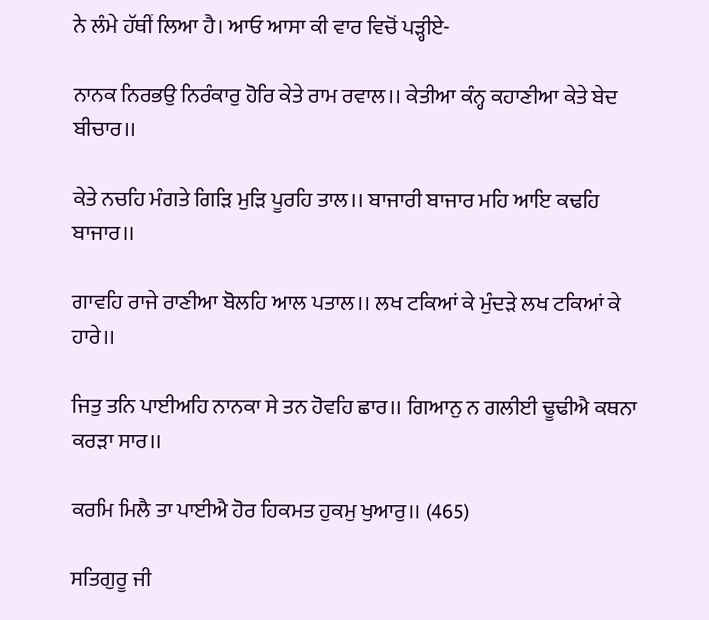ਨੇ ਲੰਮੇ ਹੱਥੀਂ ਲਿਆ ਹੈ। ਆਓ ਆਸਾ ਕੀ ਵਾਰ ਵਿਚੋਂ ਪੜ੍ਹੀਏ-

ਨਾਨਕ ਨਿਰਭਉ ਨਿਰੰਕਾਰੁ ਹੋਰਿ ਕੇਤੇ ਰਾਮ ਰਵਾਲ।। ਕੇਤੀਆ ਕੰਨ੍ਹ ਕਹਾਣੀਆ ਕੇਤੇ ਬੇਦ ਬੀਚਾਰ।।

ਕੇਤੇ ਨਚਹਿ ਮੰਗਤੇ ਗਿੜਿ ਮੁੜਿ ਪੂਰਹਿ ਤਾਲ।। ਬਾਜਾਰੀ ਬਾਜਾਰ ਮਹਿ ਆਇ ਕਢਹਿ ਬਾਜਾਰ।।

ਗਾਵਹਿ ਰਾਜੇ ਰਾਣੀਆ ਬੋਲਹਿ ਆਲ ਪਤਾਲ।। ਲਖ ਟਕਿਆਂ ਕੇ ਮੁੰਦੜੇ ਲਖ ਟਕਿਆਂ ਕੇ ਹਾਰੇ।।

ਜਿਤੁ ਤਨਿ ਪਾਈਅਹਿ ਨਾਨਕਾ ਸੇ ਤਨ ਹੋਵਹਿ ਛਾਰ।। ਗਿਆਨੁ ਨ ਗਲੀਈ ਢੂਢੀਐ ਕਥਨਾ ਕਰੜਾ ਸਾਰ।।

ਕਰਮਿ ਮਿਲੈ ਤਾ ਪਾਈਐ ਹੋਰ ਹਿਕਮਤ ਹੁਕਮੁ ਖੁਆਰੁ।। (465)

ਸਤਿਗੁਰੂ ਜੀ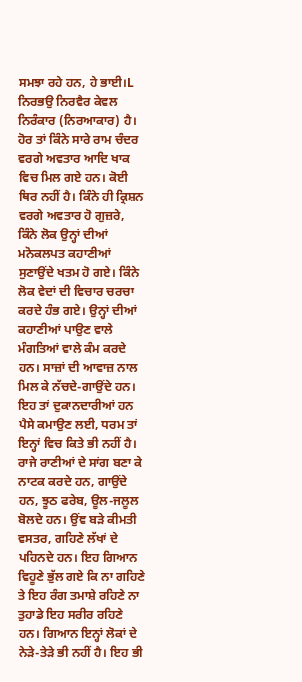ਸਮਝਾ ਰਹੇ ਹਨ, ਹੇ ਭਾਈ।L ਨਿਰਭਉ ਨਿਰਵੈਰ ਕੇਵਲ ਨਿਰੰਕਾਰ (ਨਿਰਆਕਾਰ) ਹੈ। ਹੋਰ ਤਾਂ ਕਿੰਨੇ ਸਾਰੇ ਰਾਮ ਚੰਦਰ ਵਰਗੇ ਅਵਤਾਰ ਆਦਿ ਖਾਕ ਵਿਚ ਮਿਲ ਗਏ ਹਨ। ਕੋਈ ਥਿਰ ਨਹੀਂ ਹੈ। ਕਿੰਨੇ ਹੀ ਕ੍ਰਿਸ਼ਨ ਵਰਗੇ ਅਵਤਾਰ ਹੋ ਗੁਜ਼ਰੇ, ਕਿੰਨੇ ਲੋਕ ਉਨ੍ਹਾਂ ਦੀਆਂ ਮਨੋਕਲਪਤ ਕਹਾਣੀਆਂ ਸੁਣਾਉਂਦੇ ਖਤਮ ਹੋ ਗਏ। ਕਿੰਨੇ ਲੋਕ ਵੇਦਾਂ ਦੀ ਵਿਚਾਰ ਚਰਚਾ ਕਰਦੇ ਹੰਭ ਗਏ। ਉਨ੍ਹਾਂ ਦੀਆਂ ਕਹਾਣੀਆਂ ਪਾਉਣ ਵਾਲੇ ਮੰਗਤਿਆਂ ਵਾਲੇ ਕੰਮ ਕਰਦੇ ਹਨ। ਸਾਜ਼ਾਂ ਦੀ ਆਵਾਜ਼ ਨਾਲ ਮਿਲ ਕੇ ਨੱਚਦੇ-ਗਾਉਂਦੇ ਹਨ। ਇਹ ਤਾਂ ਦੁਕਾਨਦਾਰੀਆਂ ਹਨ ਪੈਸੇ ਕਮਾਉਣ ਲਈ, ਧਰਮ ਤਾਂ ਇਨ੍ਹਾਂ ਵਿਚ ਕਿਤੇ ਭੀ ਨਹੀਂ ਹੈ। ਰਾਜੇ ਰਾਣੀਆਂ ਦੇ ਸਾਂਗ ਬਣਾ ਕੇ ਨਾਟਕ ਕਰਦੇ ਹਨ, ਗਾਉਂਦੇ ਹਨ, ਝੂਠ ਫਰੇਬ, ਊਲ-ਜਲੂਲ ਬੋਲਦੇ ਹਨ। ਉਂਞ ਬੜੇ ਕੀਮਤੀ ਵਸਤਰ, ਗਹਿਣੇ ਲੱਖਾਂ ਦੇ ਪਹਿਨਦੇ ਹਨ। ਇਹ ਗਿਆਨ ਵਿਹੂਣੇ ਭੁੱਲ ਗਏ ਕਿ ਨਾ ਗਹਿਣੇ ਤੇ ਇਹ ਰੰਗ ਤਮਾਸ਼ੇ ਰਹਿਣੇ ਨਾ ਤੁਹਾਡੇ ਇਹ ਸਰੀਰ ਰਹਿਣੇ ਹਨ। ਗਿਆਨ ਇਨ੍ਹਾਂ ਲੋਕਾਂ ਦੇ ਨੇੜੇ-ਤੇੜੇ ਭੀ ਨਹੀਂ ਹੈ। ਇਹ ਭੀ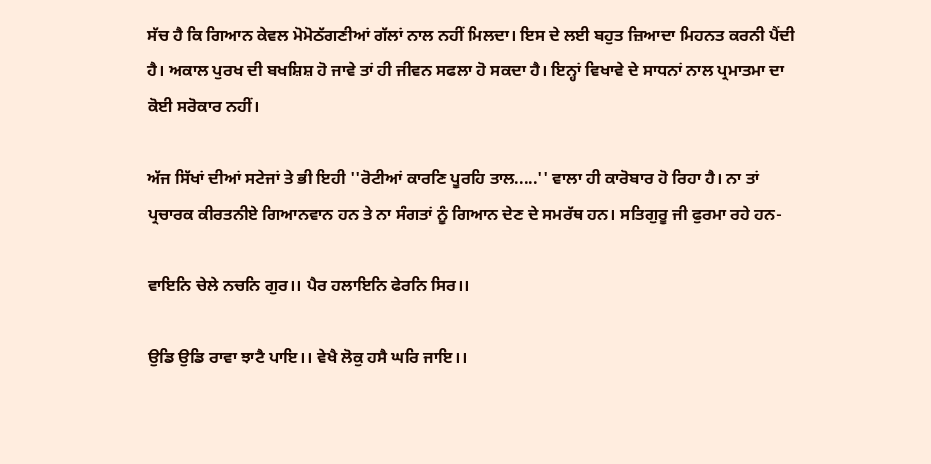ਸੱਚ ਹੈ ਕਿ ਗਿਆਨ ਕੇਵਲ ਮੋਮੋਠੱਗਣੀਆਂ ਗੱਲਾਂ ਨਾਲ ਨਹੀਂ ਮਿਲਦਾ। ਇਸ ਦੇ ਲਈ ਬਹੁਤ ਜ਼ਿਆਦਾ ਮਿਹਨਤ ਕਰਨੀ ਪੈਂਦੀ ਹੈ। ਅਕਾਲ ਪੁਰਖ ਦੀ ਬਖਸ਼ਿਸ਼ ਹੋ ਜਾਵੇ ਤਾਂ ਹੀ ਜੀਵਨ ਸਫਲਾ ਹੋ ਸਕਦਾ ਹੈ। ਇਨ੍ਹਾਂ ਵਿਖਾਵੇ ਦੇ ਸਾਧਨਾਂ ਨਾਲ ਪ੍ਰਮਾਤਮਾ ਦਾ ਕੋਈ ਸਰੋਕਾਰ ਨਹੀਂ।

ਅੱਜ ਸਿੱਖਾਂ ਦੀਆਂ ਸਟੇਜਾਂ ਤੇ ਭੀ ਇਹੀ ''ਰੋਟੀਆਂ ਕਾਰਣਿ ਪੂਰਹਿ ਤਾਲ.....'' ਵਾਲਾ ਹੀ ਕਾਰੋਬਾਰ ਹੋ ਰਿਹਾ ਹੈ। ਨਾ ਤਾਂ ਪ੍ਰਚਾਰਕ ਕੀਰਤਨੀਏ ਗਿਆਨਵਾਨ ਹਨ ਤੇ ਨਾ ਸੰਗਤਾਂ ਨੂੰ ਗਿਆਨ ਦੇਣ ਦੇ ਸਮਰੱਥ ਹਨ। ਸਤਿਗੁਰੂ ਜੀ ਫੁਰਮਾ ਰਹੇ ਹਨ-

ਵਾਇਨਿ ਚੇਲੇ ਨਚਨਿ ਗੁਰ।। ਪੈਰ ਹਲਾਇਨਿ ਫੇਰਨਿ ਸਿਰ।।

ਉਡਿ ਉਡਿ ਰਾਵਾ ਝਾਟੈ ਪਾਇ।। ਵੇਖੈ ਲੋਕੁ ਹਸੈ ਘਰਿ ਜਾਇ।।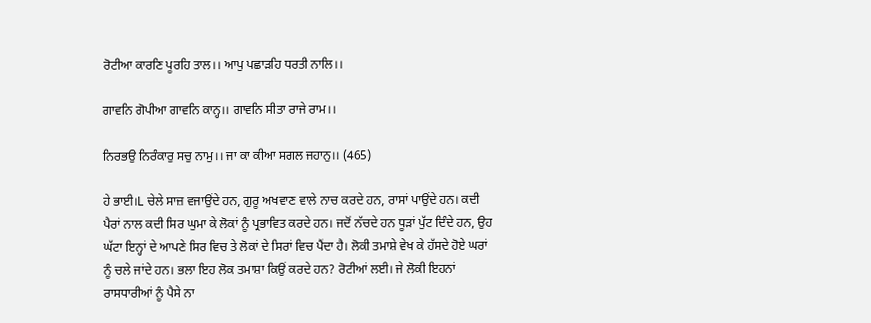ਰੋਟੀਆ ਕਾਰਣਿ ਪੂਰਹਿ ਤਾਲ।। ਆਪੁ ਪਛਾੜਹਿ ਧਰਤੀ ਨਾਲਿ।।

ਗਾਵਨਿ ਗੋਪੀਆ ਗਾਵਨਿ ਕਾਨ੍ਹ।। ਗਾਵਨਿ ਸੀਤਾ ਰਾਜੇ ਰਾਮ।।

ਨਿਰਭਉ ਨਿਰੰਕਾਰੁ ਸਚੁ ਨਾਮੁ।। ਜਾ ਕਾ ਕੀਆ ਸਗਲ ਜਹਾਨੁ।। (465)

ਹੇ ਭਾਈ।L ਚੇਲੇ ਸਾਜ਼ ਵਜਾਉਂਦੇ ਹਨ, ਗੁਰੂ ਅਖਵਾਣ ਵਾਲੇ ਨਾਚ ਕਰਦੇ ਹਨ, ਰਾਸਾਂ ਪਾਉਂਦੇ ਹਨ। ਕਦੀ ਪੈਰਾਂ ਨਾਲ ਕਦੀ ਸਿਰ ਘੁਮਾ ਕੇ ਲੋਕਾਂ ਨੂੰ ਪ੍ਰਭਾਵਿਤ ਕਰਦੇ ਹਨ। ਜਦੋਂ ਨੱਚਦੇ ਹਨ ਧੂੜਾਂ ਪੁੱਟ ਦਿੰਦੇ ਹਨ, ਉਹ ਘੱਟਾ ਇਨ੍ਹਾਂ ਦੇ ਆਪਣੇ ਸਿਰ ਵਿਚ ਤੇ ਲੋਕਾਂ ਦੇ ਸਿਰਾਂ ਵਿਚ ਪੈਂਦਾ ਹੈ। ਲੋਕੀ ਤਮਾਸ਼ੇ ਵੇਖ ਕੇ ਹੱਸਦੇ ਹੋਏ ਘਰਾਂ ਨੂੰ ਚਲੇ ਜਾਂਦੇ ਹਨ। ਭਲਾ ਇਹ ਲੋਕ ਤਮਾਸ਼ਾ ਕਿਉਂ ਕਰਦੇ ਹਨ? ਰੋਟੀਆਂ ਲਈ। ਜੇ ਲੋਕੀ ਇਹਨਾਂ ਰਾਸਧਾਰੀਆਂ ਨੂੰ ਪੈਸੇ ਨਾ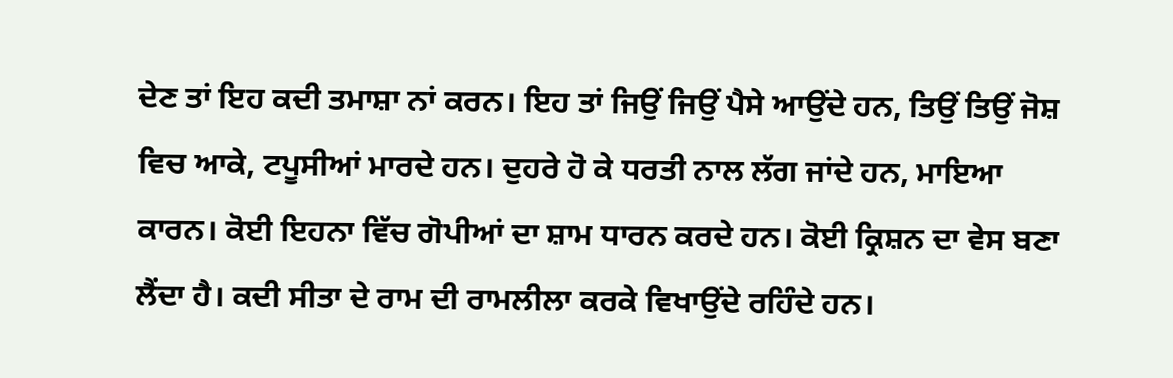ਦੇਣ ਤਾਂ ਇਹ ਕਦੀ ਤਮਾਸ਼ਾ ਨਾਂ ਕਰਨ। ਇਹ ਤਾਂ ਜਿਉਂ ਜਿਉਂ ਪੈਸੇ ਆਉਂਦੇ ਹਨ, ਤਿਉਂ ਤਿਉਂ ਜੋਸ਼ ਵਿਚ ਆਕੇ, ਟਪੂਸੀਆਂ ਮਾਰਦੇ ਹਨ। ਦੁਹਰੇ ਹੋ ਕੇ ਧਰਤੀ ਨਾਲ ਲੱਗ ਜਾਂਦੇ ਹਨ, ਮਾਇਆ ਕਾਰਨ। ਕੋਈ ਇਹਨਾ ਵਿੱਚ ਗੋਪੀਆਂ ਦਾ ਸ਼ਾਮ ਧਾਰਨ ਕਰਦੇ ਹਨ। ਕੋਈ ਕ੍ਰਿਸ਼ਨ ਦਾ ਵੇਸ ਬਣਾ ਲੈਂਦਾ ਹੈ। ਕਦੀ ਸੀਤਾ ਦੇ ਰਾਮ ਦੀ ਰਾਮਲੀਲਾ ਕਰਕੇ ਵਿਖਾਉਂਦੇ ਰਹਿੰਦੇ ਹਨ।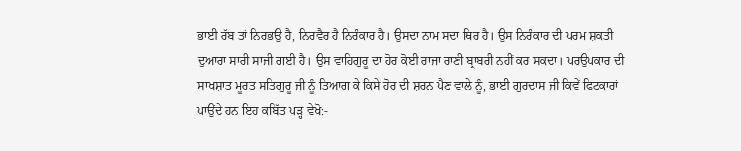ਭਾਈ ਰੱਬ ਤਾਂ ਨਿਰਭਉ ਹੈ, ਨਿਰਵੈਰ ਹੈ ਨਿਰੰਕਾਰ ਹੈ। ਉਸਦਾ ਨਾਮ ਸਦਾ ਥਿਰ ਹੈ। ਉਸ ਨਿਰੰਕਾਰ ਦੀ ਪਰਮ ਸ਼ਕਤੀ ਦੁਆਰਾ ਸਾਰੀ ਸਾਜੀ ਗਈ ਹੈ। ਉਸ ਵਾਹਿਗੁਰੂ ਦਾ ਹੋਰ ਕੋਈ ਰਾਜਾ ਰਾਣੀ ਬ੍ਰਾਬਰੀ ਨਹੀਂ ਕਰ ਸਕਦਾ। ਪਰਉਪਕਾਰ ਦੀ ਸਾਖਸ਼ਾਤ ਮੂਰਤ ਸਤਿਗੁਰੂ ਜੀ ਨੂੰ ਤਿਆਗ ਕੇ ਕਿਸੇ ਹੋਰ ਦੀ ਸ਼ਰਨ ਪੈਣ ਵਾਲੇ ਨੂੰ, ਭਾਈ ਗੁਰਦਾਸ ਜੀ ਕਿਵੇਂ ਫਿਟਕਾਰਾਂ ਪਾਉਂਦੇ ਹਨ ਇਹ ਕਬਿੱਤ ਪੜ੍ਹ ਵੇਖੋ:-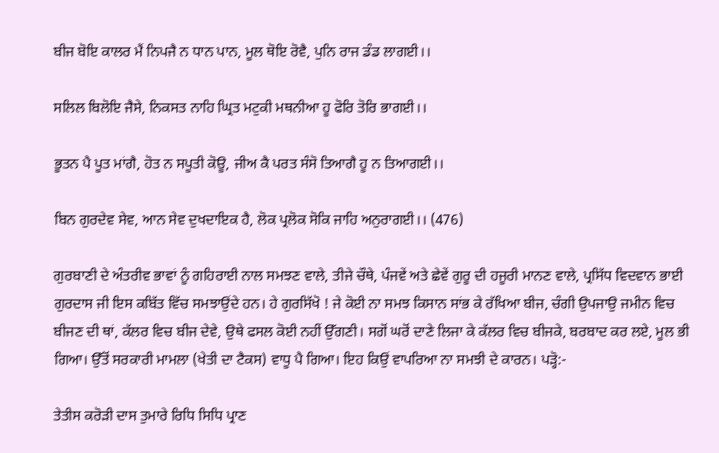ਬੀਜ ਬੋਇ ਕਾਲਰ ਮੈਂ ਨਿਪਜੈ ਨ ਧਾਨ ਪਾਨ, ਮੂਲ ਥੋਇ ਰੋਵੈ, ਪੁਨਿ ਰਾਜ ਡੰਡ ਲਾਗਈ।।

ਸਲਿਲ ਬਿਲੋਇ ਜੈਸੇ, ਨਿਕਸਤ ਨਾਹਿ ਘ੍ਰਿਤ ਮਟੁਕੀ ਮਥਨੀਆ ਹੂ ਫੋਰਿ ਤੋਰਿ ਭਾਗਈ।।

ਭੂਤਨ ਪੈ ਪੂਤ ਮਾਂਗੈ, ਹੋਤ ਨ ਸਪੂਤੀ ਕੋਊ, ਜੀਅ ਕੈ ਪਰਤ ਸੰਸੋ ਤਿਆਗੈ ਹੂ ਨ ਤਿਆਗਈ।।

ਬਿਨ ਗੁਰਦੇਵ ਸੇਵ, ਆਨ ਸੇਵ ਦੁਖਦਾਇਕ ਹੈ, ਲੋਕ ਪ੍ਰਲੋਕ ਸੋਕਿ ਜਾਹਿ ਅਨੁਰਾਗਈ।। (476)

ਗੁਰਬਾਣੀ ਦੇ ਅੰਤਰੀਵ ਭਾਵਾਂ ਨੂੰ ਗਹਿਰਾਈ ਨਾਲ ਸਮਝਣ ਵਾਲੇ, ਤੀਜੇ ਚੌਥੇ, ਪੰਜਵੇਂ ਅਤੇ ਛੇਵੇਂ ਗੁਰੂ ਦੀ ਹਜੂਰੀ ਮਾਨਣ ਵਾਲੇ, ਪ੍ਰਸਿੱਧ ਵਿਦਵਾਨ ਭਾਈ ਗੁਰਦਾਸ ਜੀ ਇਸ ਕਬਿੱਤ ਵਿੱਚ ਸਮਝਾਉਂਦੇ ਹਨ। ਹੇ ਗੁਰਸਿੱਖੋ ! ਜੇ ਕੋਈ ਨਾ ਸਮਝ ਕਿਸਾਨ ਸਾਂਭ ਕੇ ਰੱਖਿਆ ਬੀਜ, ਚੰਗੀ ਉਪਜਾਉ ਜਮੀਨ ਵਿਚ ਬੀਜਣ ਦੀ ਥਾਂ, ਕੱਲਰ ਵਿਚ ਬੀਜ ਦੇਵੇ, ਉਥੇ ਫਸਲ ਕੋਈ ਨਹੀਂ ਉੱਗਣੀ। ਸਗੋਂ ਘਰੋਂ ਦਾਣੇ ਲਿਜਾ ਕੇ ਕੱਲਰ ਵਿਚ ਬੀਜਕੇ, ਬਰਬਾਦ ਕਰ ਲਏ, ਮੂਲ ਭੀ ਗਿਆ। ਉੱਤੋਂ ਸਰਕਾਰੀ ਮਾਮਲਾ (ਖੇਤੀ ਦਾ ਟੈਕਸ) ਵਾਧੂ ਪੈ ਗਿਆ। ਇਹ ਕਿਉਂ ਵਾਪਰਿਆ ਨਾ ਸਮਝੀ ਦੇ ਕਾਰਨ। ਪੜ੍ਹੋ:-

ਤੇਤੀਸ ਕਰੋੜੀ ਦਾਸ ਤੁਮਾਰੇ ਰਿਧਿ ਸਿਧਿ ਪ੍ਰਾਣ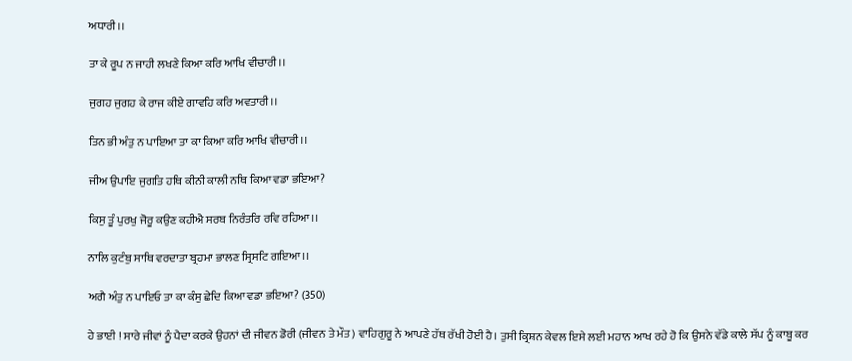ਅਧਾਰੀ।।

ਤਾ ਕੇ ਰੂਪ ਨ ਜਾਹੀ ਲਖਣੇ ਕਿਆ ਕਰਿ ਆਖਿ ਵੀਚਾਰੀ।।

ਜੁਗਹ ਜੁਗਹ ਕੇ ਰਾਜ ਕੀਏ ਗਾਵਹਿ ਕਰਿ ਅਵਤਾਰੀ।।

ਤਿਨ ਭੀ ਅੰਤੁ ਨ ਪਾਇਆ ਤਾ ਕਾ ਕਿਆ ਕਰਿ ਆਖਿ ਵੀਚਾਰੀ।।

ਜੀਅ ਉਪਾਇ ਜੁਗਤਿ ਹਥਿ ਕੀਨੀ ਕਾਲੀ ਨਥਿ ਕਿਆ ਵਡਾ ਭਇਆ?

ਕਿਸੁ ਤੂੰ ਪੁਰਖੁ ਜੋਰੂ ਕਉਣ ਕਹੀਐ ਸਰਬ ਨਿਰੰਤਰਿ ਰਵਿ ਰਹਿਆ।।

ਨਾਲਿ ਕੁਟੰਬੁ ਸਾਥਿ ਵਰਦਾਤਾ ਬ੍ਰਹਮਾ ਭਾਲਣ ਸ੍ਰਿਸਟਿ ਗਇਆ।।

ਅਗੈ ਅੰਤੁ ਨ ਪਾਇਓ ਤਾ ਕਾ ਕੰਸੁ ਛੇਦਿ ਕਿਆ ਵਡਾ ਭਇਆ? (350)

ਹੇ ਭਾਈ ! ਸਾਰੇ ਜੀਵਾਂ ਨੂੰ ਪੈਦਾ ਕਰਕੇ ਉਹਨਾਂ ਦੀ ਜੀਵਨ ਡੋਰੀ (ਜੀਵਨ ਤੇ ਮੌਤ) ਵਾਹਿਗੁਰੂ ਨੇ ਆਪਣੇ ਹੱਥ ਰੱਖੀ ਹੋਈ ਹੈ। ਤੁਸੀ ਕ੍ਰਿਸ਼ਨ ਕੇਵਲ ਇਸੇ ਲਈ ਮਹਾਨ ਆਖ ਰਹੇ ਹੋ ਕਿ ਉਸਨੇ ਵੱਡੇ ਕਾਲੇ ਸੱਪ ਨੂੰ ਕਾਬੂ ਕਰ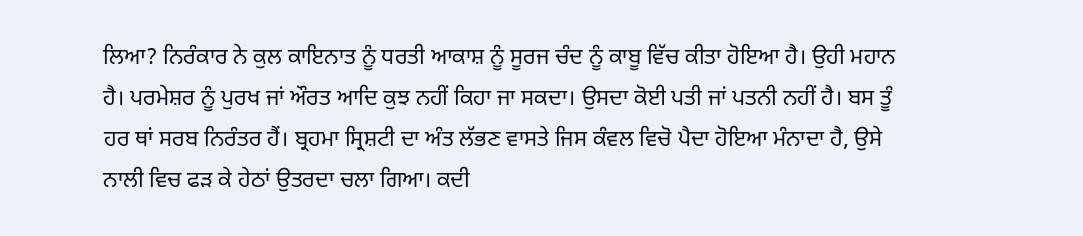ਲਿਆ? ਨਿਰੰਕਾਰ ਨੇ ਕੁਲ ਕਾਇਨਾਤ ਨੂੰ ਧਰਤੀ ਆਕਾਸ਼ ਨੂੰ ਸੂਰਜ ਚੰਦ ਨੂੰ ਕਾਬੂ ਵਿੱਚ ਕੀਤਾ ਹੋਇਆ ਹੈ। ਉਹੀ ਮਹਾਨ ਹੈ। ਪਰਮੇਸ਼ਰ ਨੂੰ ਪੁਰਖ ਜਾਂ ਔਰਤ ਆਦਿ ਕੁਝ ਨਹੀਂ ਕਿਹਾ ਜਾ ਸਕਦਾ। ਉਸਦਾ ਕੋਈ ਪਤੀ ਜਾਂ ਪਤਨੀ ਨਹੀਂ ਹੈ। ਬਸ ਤੂੰ ਹਰ ਥਾਂ ਸਰਬ ਨਿਰੰਤਰ ਹੈਂ। ਬ੍ਰਹਮਾ ਸ੍ਰਿਸ਼ਟੀ ਦਾ ਅੰਤ ਲੱਭਣ ਵਾਸਤੇ ਜਿਸ ਕੰਵਲ ਵਿਚੋ ਪੈਦਾ ਹੋਇਆ ਮੰਨਾਦਾ ਹੈ, ਉਸੇ ਨਾਲੀ ਵਿਚ ਫੜ ਕੇ ਹੇਠਾਂ ਉਤਰਦਾ ਚਲਾ ਗਿਆ। ਕਦੀ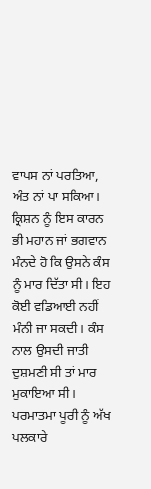ਵਾਪਸ ਨਾਂ ਪਰਤਿਆ, ਅੰਤ ਨਾਂ ਪਾ ਸਕਿਆ। ਕ੍ਰਿਸ਼ਨ ਨੂੰ ਇਸ ਕਾਰਨ ਭੀ ਮਹਾਨ ਜਾਂ ਭਗਵਾਨ ਮੰਨਦੇ ਹੋ ਕਿ ਉਸਨੇ ਕੰਸ ਨੂੰ ਮਾਰ ਦਿੱਤਾ ਸੀ। ਇਹ ਕੋਈ ਵਡਿਆਈ ਨਹੀਂ ਮੰਨੀ ਜਾ ਸਕਦੀ। ਕੰਸ ਨਾਲ ਉਸਦੀ ਜਾਤੀ ਦੁਸ਼ਮਣੀ ਸੀ ਤਾਂ ਮਾਰ ਮੁਕਾਇਆ ਸੀ। ਪਰਮਾਤਮਾ ਪੂਰੀ ਨੂੰ ਅੱਖ ਪਲਕਾਰੇ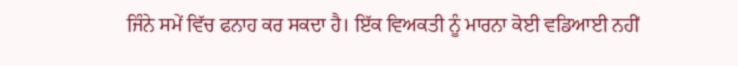ਜਿੰਨੇ ਸਮੇਂ ਵਿੱਚ ਫਨਾਹ ਕਰ ਸਕਦਾ ਹੈ। ਇੱਕ ਵਿਅਕਤੀ ਨੂੰ ਮਾਰਨਾ ਕੋਈ ਵਡਿਆਈ ਨਹੀਂ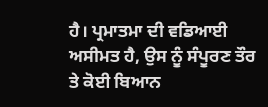ਹੈ। ਪ੍ਰਮਾਤਮਾ ਦੀ ਵਡਿਆਈ ਅਸੀਮਤ ਹੈ, ਉਸ ਨੂੰ ਸੰਪੂਰਣ ਤੌਰ ਤੇ ਕੋਈ ਬਿਆਨ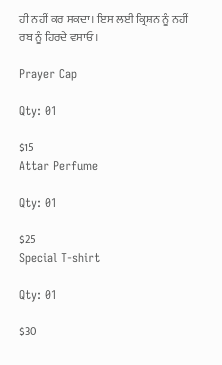ਹੀ ਨਹੀਂ ਕਰ ਸਕਦਾ। ਇਸ ਲਈ ਕ੍ਰਿਸ਼ਨ ਨੂੰ ਨਹੀਂ ਰਬ ਨੂੰ ਹਿਰਦੇ ਵਸਾਓ।

Prayer Cap

Qty: 01

$15
Attar Perfume

Qty: 01

$25
Special T-shirt

Qty: 01

$30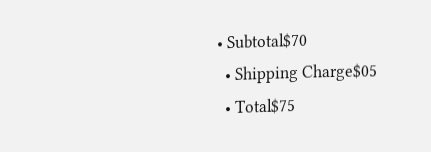• Subtotal$70
  • Shipping Charge$05
  • Total$75